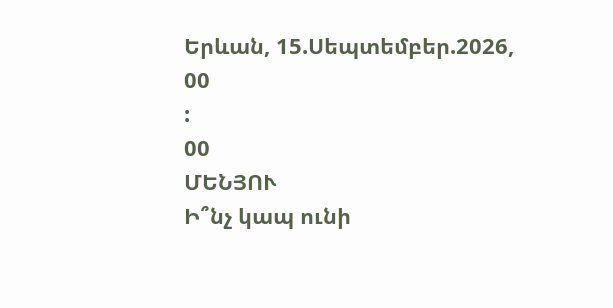Երևան, 15.Սեպտեմբեր.2026,
00
:
00
ՄԵՆՅՈՒ
Ի՞նչ կապ ունի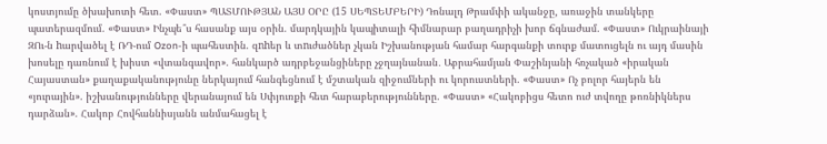կոստյումը ծխախոտի հետ. «Փաստ» ՊԱՏՄՈՒԹՅԱՆ ԱՅՍ ՕՐԸ (15 ՍԵՊՏԵՄԲԵՐԻ) Դոնալդ Թրամփի ականջը, առաջին տանկերը պատերազմում. «Փաստ» Ինչպե՞ս հասանք այս օրին. մարդկային կապիտալի հիմնարար բաղադրիչի խոր ճգնաժամ. «Փաստ» Ուկրաինայի ԶՈւ-ն hարվածել է ՌԴ-ում Ozon-ի պահեստին. զnhեր և տnւժածներ չկան Իշխանության համար հարգանքի տուրք մատուցելն ու այդ մասին խոսելը դառնում է խիստ «վտանգավոր». հանկարծ ադրբեջանցիները չջղայնանան․ Աբրահամյան Փաշինյանի հռչակած «իրական Հայաստան» քաղաքականությունը ներկայում հանգեցնում է մշտական զիջումների ու կորուստների. «Փաստ» Ոչ բոլոր հայերն են «յուրային». իշխանությունները վերանայում են Սփյուռքի հետ հարաբերությունները. «Փաստ» «Հակոբիցս հետո ուժ տվողը թոռնիկներս դարձան». Հակոբ Հովհաննիսյանն անմահացել է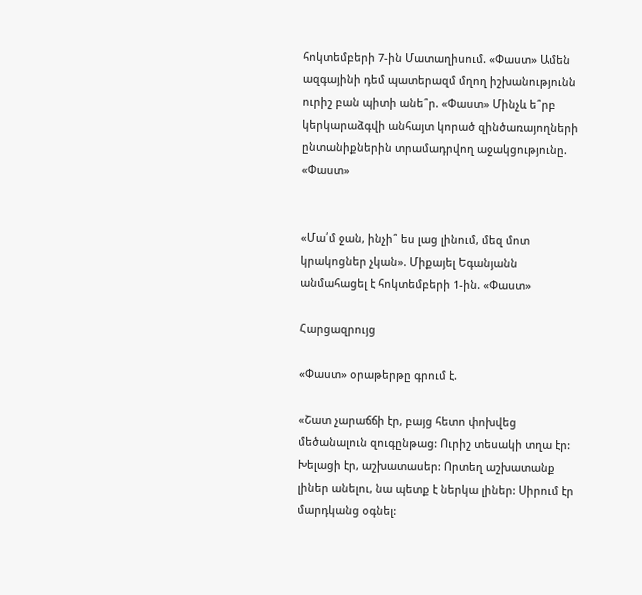հոկտեմբերի 7-ին Մատաղիսում. «Փաստ» Ամեն ազգայինի դեմ պատերազմ մղող իշխանությունն ուրիշ բան պիտի անե՞ր. «Փաստ» Մինչև ե՞րբ կերկարաձգվի անհայտ կորած զինծառայողների ընտանիքներին տրամադրվող աջակցությունը. «Փաստ»


«Մա՛մ ջան, ինչի՞ ես լաց լինում, մեզ մոտ կրակոցներ չկան». Միքայել Եգանյանն անմահացել է հոկտեմբերի 1-ին. «Փաստ»

Հարցազրույց

«Փաստ» օրաթերթը գրում է.

«Շատ չարաճճի էր, բայց հետո փոխվեց մեծանալուն զուգընթաց: Ուրիշ տեսակի տղա էր: Խելացի էր, աշխատասեր: Որտեղ աշխատանք լիներ անելու, նա պետք է ներկա լիներ: Սիրում էր մարդկանց օգնել: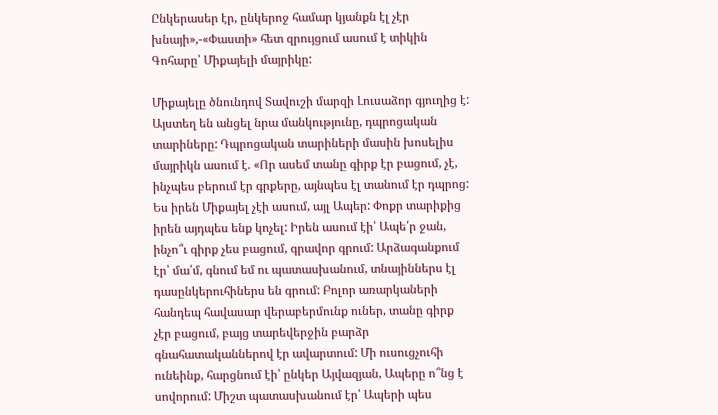Ընկերասեր էր, ընկերոջ համար կյանքն էլ չէր խնայի»,-«Փաստի» հետ զրույցում ասում է տիկին Գոհարը՝ Միքայելի մայրիկը:

Միքայելը ծնունդով Տավուշի մարզի Լուսաձոր գյուղից է: Այստեղ են անցել նրա մանկությունը, դպրոցական տարիները: Դպրոցական տարիների մասին խոսելիս մայրիկն ասում է. «Որ ասեմ տանը գիրք էր բացում, չէ, ինչպես բերում էր գրքերը, այնպես էլ տանում էր դպրոց: Ես իրեն Միքայել չէի ասում, այլ Ապեր: Փոքր տարիքից իրեն այդպես ենք կոչել: Իրեն ասում էի՝ Ապե՛ր ջան, ինչո՞ւ գիրք չես բացում, գրավոր գրում: Արձագանքում էր՝ մա՛մ, գնում եմ ու պատասխանում, տնայիններս էլ դասընկերուհիներս են գրում: Բոլոր առարկաների հանդեպ հավասար վերաբերմունք ուներ, տանը գիրք չէր բացում, բայց տարեվերջին բարձր գնահատականներով էր ավարտում: Մի ուսուցչուհի ունեինք, հարցնում էի՝ ընկեր Այվազյան, Ապերը ո՞նց է սովորում: Միշտ պատասխանում էր՝ Ապերի պես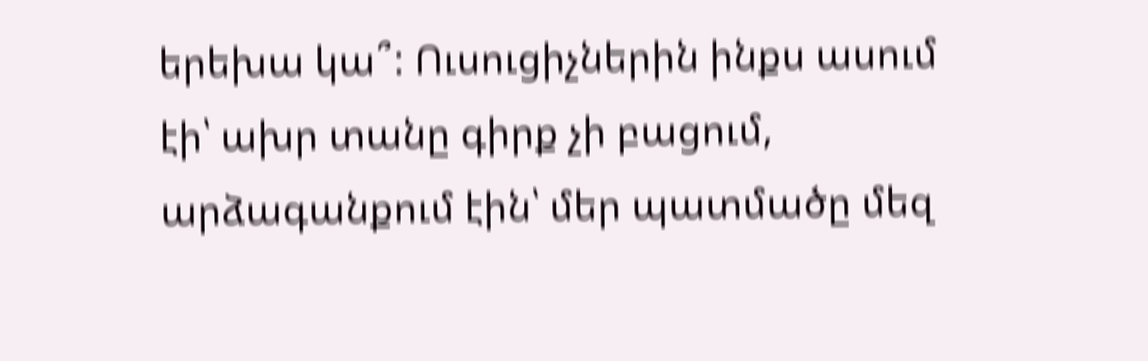երեխա կա՞: Ուսուցիչներին ինքս ասում էի՝ ախր տանը գիրք չի բացում, արձագանքում էին՝ մեր պատմածը մեզ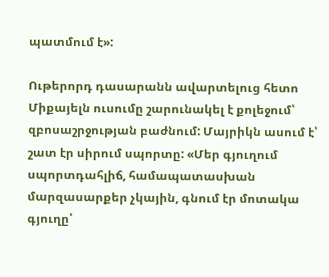պատմում է»:

Ութերորդ դասարանն ավարտելուց հետո Միքայելն ուսումը շարունակել է քոլեջում՝ զբոսաշրջության բաժնում: Մայրիկն ասում է՝ շատ էր սիրում սպորտը: «Մեր գյուղում սպորտդահլիճ, համապատասխան մարզասարքեր չկային, գնում էր մոտակա գյուղը՝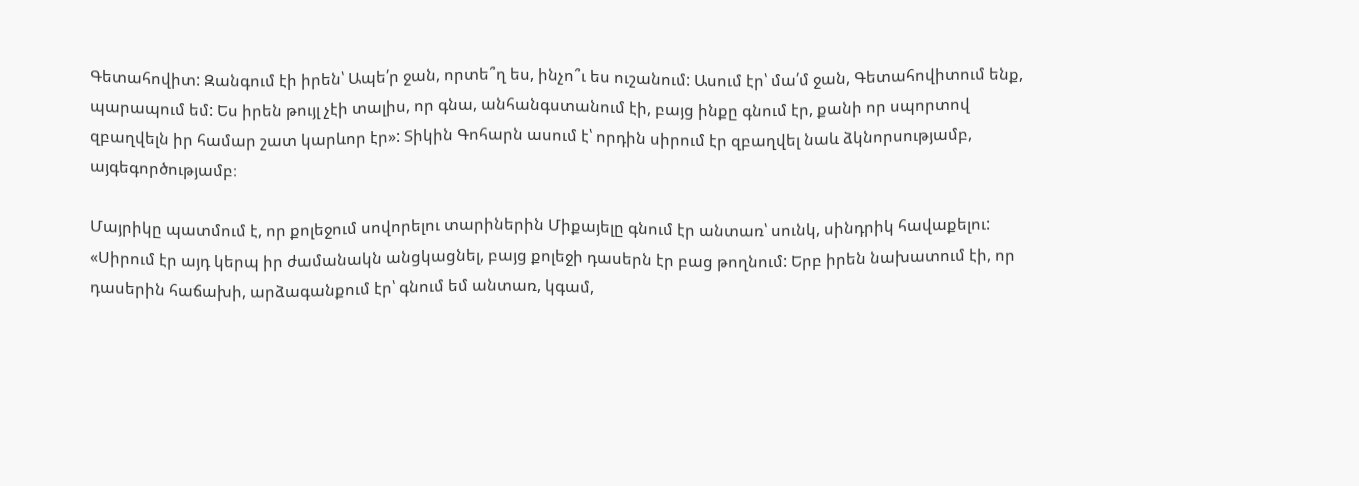Գետահովիտ: Զանգում էի իրեն՝ Ապե՛ր ջան, որտե՞ղ ես, ինչո՞ւ ես ուշանում: Ասում էր՝ մա՛մ ջան, Գետահովիտում ենք, պարապում եմ: Ես իրեն թույլ չէի տալիս, որ գնա, անհանգստանում էի, բայց ինքը գնում էր, քանի որ սպորտով զբաղվելն իր համար շատ կարևոր էր»: Տիկին Գոհարն ասում է՝ որդին սիրում էր զբաղվել նաև ձկնորսությամբ, այգեգործությամբ։

Մայրիկը պատմում է, որ քոլեջում սովորելու տարիներին Միքայելը գնում էր անտառ՝ սունկ, սինդրիկ հավաքելու: «Սիրում էր այդ կերպ իր ժամանակն անցկացնել, բայց քոլեջի դասերն էր բաց թողնում: Երբ իրեն նախատում էի, որ դասերին հաճախի, արձագանքում էր՝ գնում եմ անտառ, կգամ,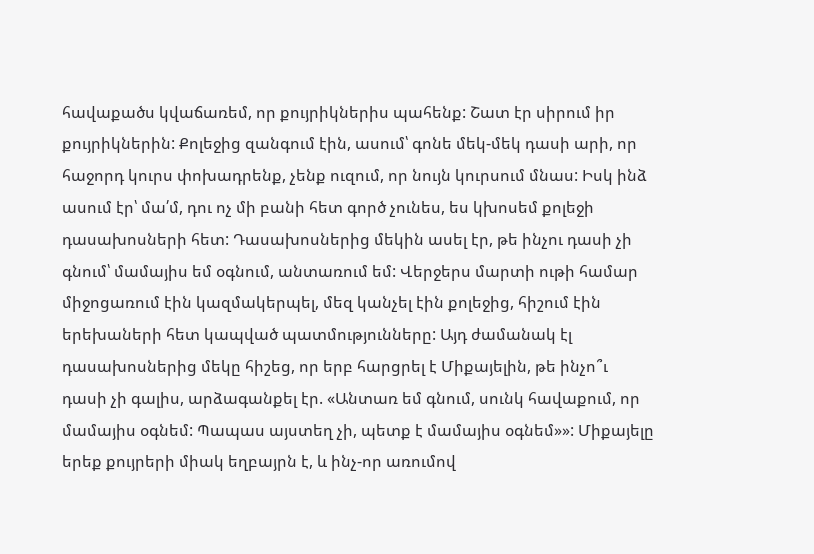հավաքածս կվաճառեմ, որ քույրիկներիս պահենք: Շատ էր սիրում իր քույրիկներին: Քոլեջից զանգում էին, ասում՝ գոնե մեկ-մեկ դասի արի, որ հաջորդ կուրս փոխադրենք, չենք ուզում, որ նույն կուրսում մնաս: Իսկ ինձ ասում էր՝ մա՛մ, դու ոչ մի բանի հետ գործ չունես, ես կխոսեմ քոլեջի դասախոսների հետ: Դասախոսներից մեկին ասել էր, թե ինչու դասի չի գնում՝ մամայիս եմ օգնում, անտառում եմ: Վերջերս մարտի ութի համար միջոցառում էին կազմակերպել, մեզ կանչել էին քոլեջից, հիշում էին երեխաների հետ կապված պատմությունները: Այդ ժամանակ էլ դասախոսներից մեկը հիշեց, որ երբ հարցրել է Միքայելին, թե ինչո՞ւ դասի չի գալիս, արձագանքել էր. «Անտառ եմ գնում, սունկ հավաքում, որ մամայիս օգնեմ: Պապաս այստեղ չի, պետք է մամայիս օգնեմ»»: Միքայելը երեք քույրերի միակ եղբայրն է, և ինչ-որ առումով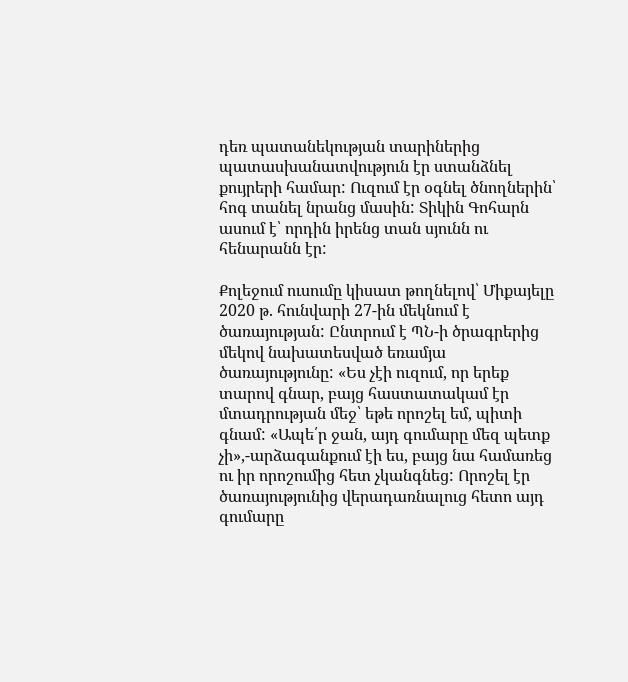դեռ պատանեկության տարիներից պատասխանատվություն էր ստանձնել քույրերի համար: Ուզում էր օգնել ծնողներին՝ հոգ տանել նրանց մասին: Տիկին Գոհարն ասում է՝ որդին իրենց տան սյունն ու հենարանն էր:

Քոլեջում ուսումը կիսատ թողնելով՝ Միքայելը 2020 թ. հունվարի 27-ին մեկնում է ծառայության: Ընտրում է ՊՆ-ի ծրագրերից մեկով նախատեսված եռամյա ծառայությունը: «Ես չէի ուզում, որ երեք տարով գնար, բայց հաստատակամ էր մտադրության մեջ՝ եթե որոշել եմ, պիտի գնամ: «Ապե՛ր ջան, այդ գումարը մեզ պետք չի»,-արձագանքում էի ես, բայց նա համառեց ու իր որոշումից հետ չկանգնեց: Որոշել էր ծառայությունից վերադառնալուց հետո այդ գումարը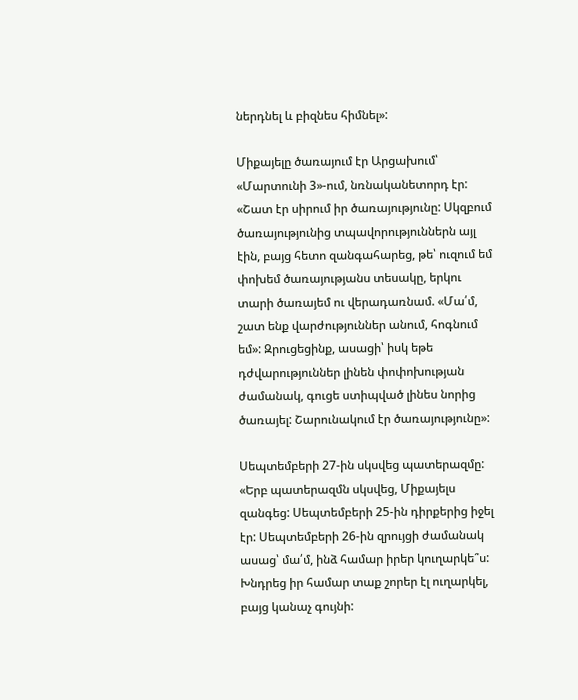ներդնել և բիզնես հիմնել»:

Միքայելը ծառայում էր Արցախում՝ «Մարտունի 3»-ում, նռնականետորդ էր: «Շատ էր սիրում իր ծառայությունը: Սկզբում ծառայությունից տպավորություններն այլ էին, բայց հետո զանգահարեց, թե՝ ուզում եմ փոխեմ ծառայությանս տեսակը, երկու տարի ծառայեմ ու վերադառնամ. «Մա՛մ, շատ ենք վարժություններ անում, հոգնում եմ»: Զրուցեցինք, ասացի՝ իսկ եթե դժվարություններ լինեն փոփոխության ժամանակ, գուցե ստիպված լինես նորից ծառայել: Շարունակում էր ծառայությունը»:

Սեպտեմբերի 27-ին սկսվեց պատերազմը: «Երբ պատերազմն սկսվեց, Միքայելս զանգեց: Սեպտեմբերի 25-ին դիրքերից իջել էր: Սեպտեմբերի 26-ին զրույցի ժամանակ ասաց՝ մա՛մ, ինձ համար իրեր կուղարկե՞ս: Խնդրեց իր համար տաք շորեր էլ ուղարկել, բայց կանաչ գույնի: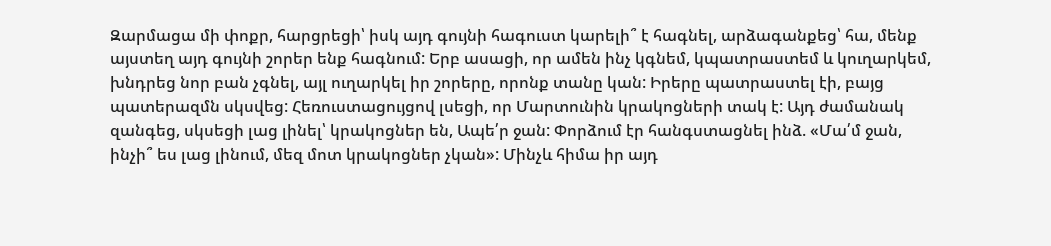Զարմացա մի փոքր, հարցրեցի՝ իսկ այդ գույնի հագուստ կարելի՞ է հագնել, արձագանքեց՝ հա, մենք այստեղ այդ գույնի շորեր ենք հագնում: Երբ ասացի, որ ամեն ինչ կգնեմ, կպատրաստեմ և կուղարկեմ, խնդրեց նոր բան չգնել, այլ ուղարկել իր շորերը, որոնք տանը կան: Իրերը պատրաստել էի, բայց պատերազմն սկսվեց: Հեռուստացույցով լսեցի, որ Մարտունին կրակոցների տակ է: Այդ ժամանակ զանգեց, սկսեցի լաց լինել՝ կրակոցներ են, Ապե՛ր ջան: Փորձում էր հանգստացնել ինձ. «Մա՛մ ջան, ինչի՞ ես լաց լինում, մեզ մոտ կրակոցներ չկան»: Մինչև հիմա իր այդ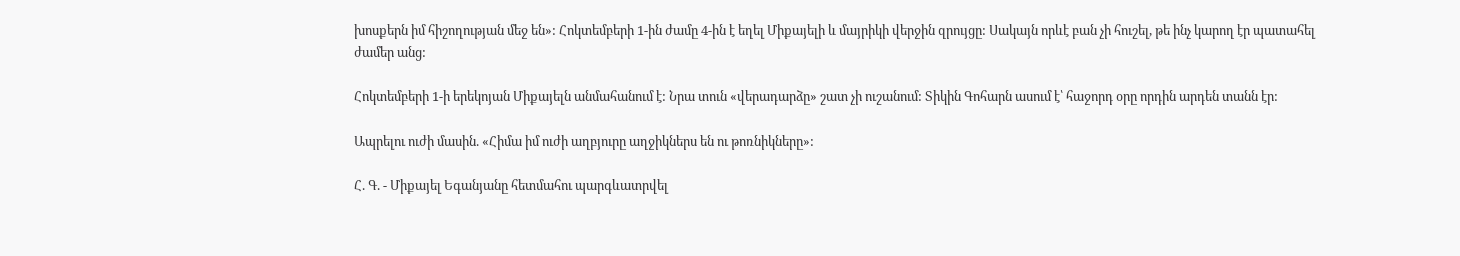խոսքերն իմ հիշողության մեջ են»: Հոկտեմբերի 1-ին ժամը 4-ին է եղել Միքայելի և մայրիկի վերջին զրույցը: Սակայն որևէ բան չի հուշել, թե ինչ կարող էր պատահել ժամեր անց:

Հոկտեմբերի 1-ի երեկոյան Միքայելն անմահանում է: Նրա տուն «վերադարձը» շատ չի ուշանում: Տիկին Գոհարն ասում է՝ հաջորդ օրը որդին արդեն տանն էր:

Ապրելու ուժի մասին. «Հիմա իմ ուժի աղբյուրը աղջիկներս են ու թոռնիկները»:

Հ. Գ. - Միքայել Եգանյանը հետմահու պարգևատրվել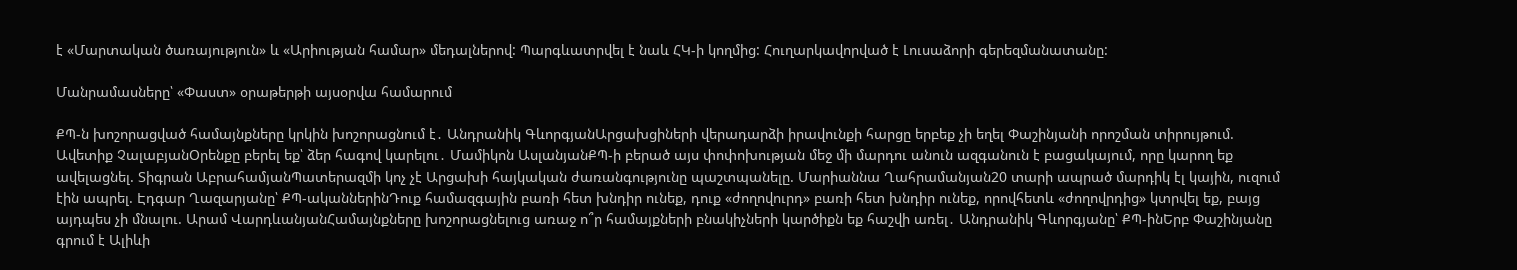է «Մարտական ծառայություն» և «Արիության համար» մեդալներով: Պարգևատրվել է նաև ՀԿ-ի կողմից: Հուղարկավորված է Լուսաձորի գերեզմանատանը:

Մանրամասները՝ «Փաստ» օրաթերթի այսօրվա համարում

ՔՊ-ն խոշորացված համայնքները կրկին խոշորացնում է․ Անդրանիկ ԳևորգյանԱրցախցիների վերադարձի իրավունքի հարցը երբեք չի եղել Փաշինյանի որոշման տիրույթում. Ավետիք ՉալաբյանՕրենքը բերել եք՝ ձեր հագով կարելու․ Մամիկոն ԱսլանյանՔՊ-ի բերած այս փոփոխության մեջ մի մարդու անուն ազգանուն է բացակայում, որը կարող եք ավելացնել. Տիգրան ԱբրահամյանՊատերազմի կոչ չէ Արցախի հայկական ժառանգությունը պաշտպանելը. Մարիաննա Ղահրամանյան20 տարի ապրած մարդիկ էլ կային, ուզում էին ապրել. Էդգար Ղազարյանը՝ ՔՊ-ականներինԴուք համազգային բառի հետ խնդիր ունեք, դուք «ժողովուրդ» բառի հետ խնդիր ունեք, որովհետև «ժողովրդից» կտրվել եք, բայց այդպես չի մնալու. Արամ ՎարդևանյանՀամայնքները խոշորացնելուց առաջ ո՞ր համայքների բնակիչների կարծիքն եք հաշվի առել․ Անդրանիկ Գևորգյանը՝ ՔՊ-ինԵրբ Փաշինյանը գրում է Ալիևի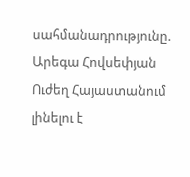սահմանադրությունը. Արեգա Հովսեփյան Ուժեղ Հայաստանում լինելու է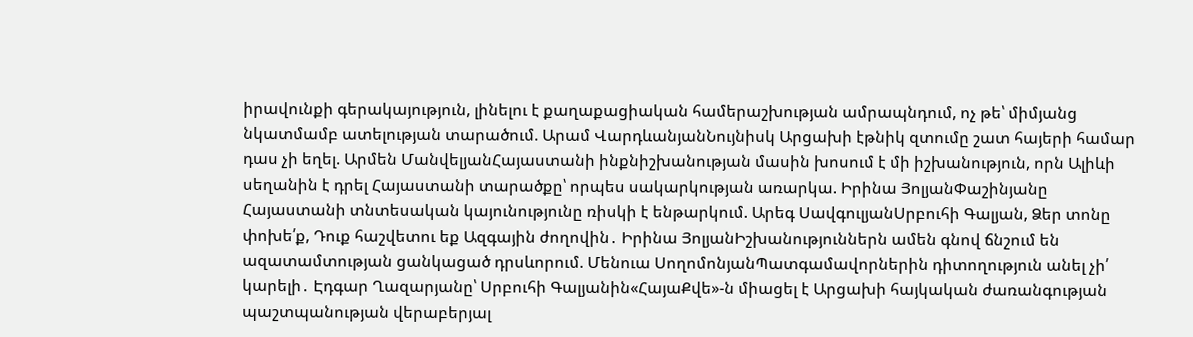իրավունքի գերակայություն, լինելու է քաղաքացիական համերաշխության ամրապնդում, ոչ թե՝ միմյանց նկատմամբ ատելության տարածում. Արամ ՎարդևանյանՆույնիսկ Արցախի էթնիկ զտումը շատ հայերի համար դաս չի եղել. Արմեն ՄանվելյանՀայաստանի ինքնիշխանության մասին խոսում է մի իշխանություն, որն Ալիևի սեղանին է դրել Հայաստանի տարածքը՝ որպես սակարկության առարկա. Իրինա ՅոլյանՓաշինյանը Հայաստանի տնտեսական կայունությունը ռիսկի է ենթարկում. Արեգ ՍավգուլյանՍրբուհի Գալյան, Ձեր տոնը փոխե՛ք, Դուք հաշվետու եք Ազգային ժողովին․ Իրինա ՅոլյանԻշխանություններն ամեն գնով ճնշում են ազատամտության ցանկացած դրսևորում. Մենուա ՍողոմոնյանՊատգամավորներին դիտողություն անել չի՛ կարելի․ Էդգար Ղազարյանը՝ Սրբուհի Գալյանին«ՀայաՔվե»-ն միացել է Արցախի հայկական ժառանգության պաշտպանության վերաբերյալ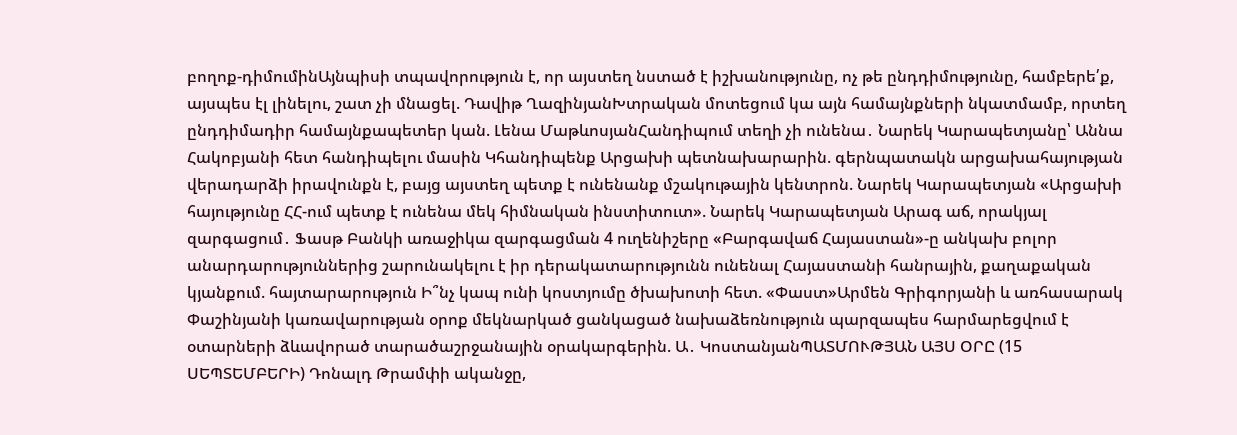բողոք-դիմումինԱյնպիսի տպավորություն է, որ այստեղ նստած է իշխանությունը, ոչ թե ընդդիմությունը, համբերե՛ք, այսպես էլ լինելու, շատ չի մնացել. Դավիթ ՂազինյանԽտրական մոտեցում կա այն համայնքների նկատմամբ, որտեղ ընդդիմադիր համայնքապետեր կան. Լենա ՄաթևոսյանՀանդիպում տեղի չի ունենա․ Նարեկ Կարապետյանը՝ Աննա Հակոբյանի հետ հանդիպելու մասին Կհանդիպենք Արցախի պետնախարարին. գերնպատակն արցախահայության վերադարձի իրավունքն է, բայց այստեղ պետք է ունենանք մշակութային կենտրոն. Նարեկ Կարապետյան «Արցախի հայությունը ՀՀ-ում պետք է ունենա մեկ հիմնական ինստիտուտ». Նարեկ Կարապետյան Արագ աճ, որակյալ զարգացում․ Ֆասթ Բանկի առաջիկա զարգացման 4 ուղենիշերը «Բարգավաճ Հայաստան»-ը անկախ բոլոր անարդարություններից շարունակելու է իր դերակատարությունն ունենալ Հայաստանի հանրային, քաղաքական կյանքում. հայտարարություն Ի՞նչ կապ ունի կոստյումը ծխախոտի հետ. «Փաստ»Արմեն Գրիգորյանի և առհասարակ Փաշինյանի կառավարության օրոք մեկնարկած ցանկացած նախաձեռնություն պարզապես հարմարեցվում է օտարների ձևավորած տարածաշրջանային օրակարգերին. Ա․ ԿոստանյանՊԱՏՄՈՒԹՅԱՆ ԱՅՍ ՕՐԸ (15 ՍԵՊՏԵՄԲԵՐԻ) Դոնալդ Թրամփի ականջը,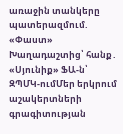առաջին տանկերը պատերազմում. «Փաստ» Խաղադաշտից՝ հանք․ «Սյունիք» ՖԱ-ն՝ ԶՊՄԿ-ումՄեր երկրում աշակերտների գրագիտության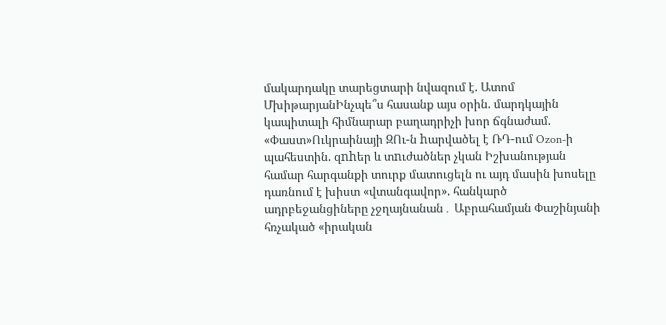մակարդակը տարեցտարի նվազում է. Ատոմ ՄխիթարյանԻնչպե՞ս հասանք այս օրին. մարդկային կապիտալի հիմնարար բաղադրիչի խոր ճգնաժամ. «Փաստ»Ուկրաինայի ԶՈւ-ն hարվածել է ՌԴ-ում Ozon-ի պահեստին. զnhեր և տnւժածներ չկան Իշխանության համար հարգանքի տուրք մատուցելն ու այդ մասին խոսելը դառնում է խիստ «վտանգավոր». հանկարծ ադրբեջանցիները չջղայնանան․ Աբրահամյան Փաշինյանի հռչակած «իրական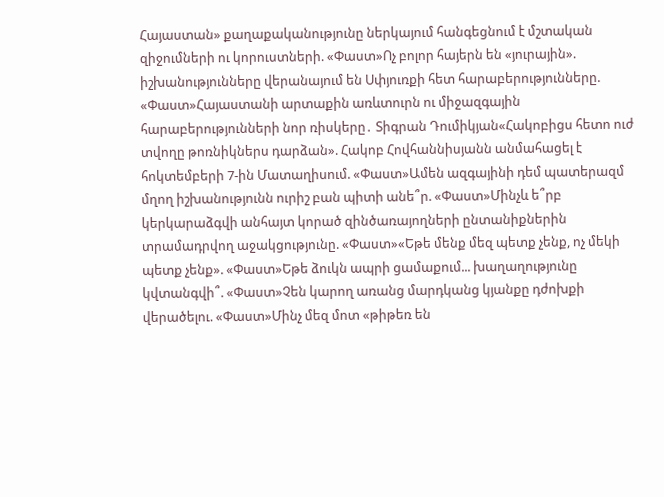Հայաստան» քաղաքականությունը ներկայում հանգեցնում է մշտական զիջումների ու կորուստների. «Փաստ»Ոչ բոլոր հայերն են «յուրային». իշխանությունները վերանայում են Սփյուռքի հետ հարաբերությունները. «Փաստ»Հայաստանի արտաքին առևտուրն ու միջազգային հարաբերությունների նոր ռիսկերը․ Տիգրան Դումիկյան«Հակոբիցս հետո ուժ տվողը թոռնիկներս դարձան». Հակոբ Հովհաննիսյանն անմահացել է հոկտեմբերի 7-ին Մատաղիսում. «Փաստ»Ամեն ազգայինի դեմ պատերազմ մղող իշխանությունն ուրիշ բան պիտի անե՞ր. «Փաստ»Մինչև ե՞րբ կերկարաձգվի անհայտ կորած զինծառայողների ընտանիքներին տրամադրվող աջակցությունը. «Փաստ»«Եթե մենք մեզ պետք չենք, ոչ մեկի պետք չենք». «Փաստ»Եթե ձուկն ապրի ցամաքում... խաղաղությունը կվտանգվի՞. «Փաստ»Չեն կարող առանց մարդկանց կյանքը դժոխքի վերածելու. «Փաստ»Մինչ մեզ մոտ «թիթեռ են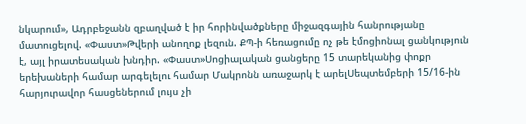նկարում», Ադրբեջանն զբաղված է իր հորինվածքները միջազգային հանրությանը մատուցելով. «Փաստ»Թվերի անողոք լեզուն. ՔՊ-ի հեռացումը ոչ թե էմոցիոնալ ցանկություն է, այլ իրատեսական խնդիր. «Փաստ»Սոցիալական ցանցերը 15 տարեկանից փոքր երեխաների համար արգելելու համար Մակրոնն առաջարկ է արելՍեպտեմբերի 15/16-ին հարյուրավոր հասցեներում լույս չի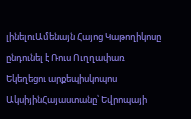լինելուԱմենայն Հայոց Կաթողիկոսը ընդունել է Ռուս Ուղղափառ Եկեղեցու արքեպիսկոպոս ԱկսիյինՀայաստանը՝ Եվրոպայի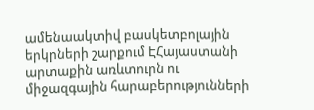ամենաակտիվ բասկետբոլային երկրների շարքում ԷՀայաստանի արտաքին առևտուրն ու միջազգային հարաբերությունների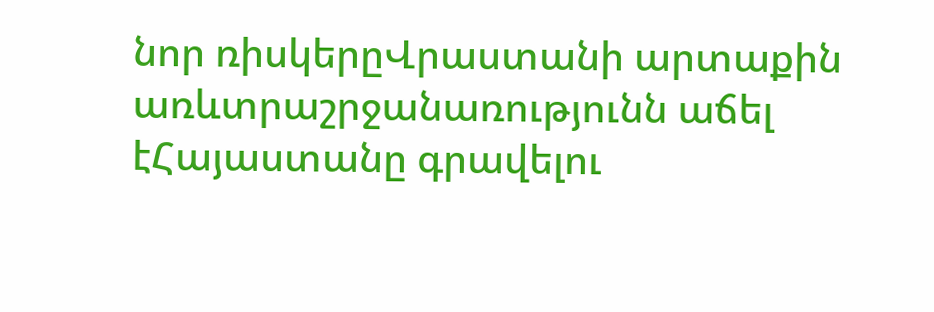նոր ռիսկերըՎրաստանի արտաքին առևտրաշրջանառությունն աճել էՀայաստանը գրավելու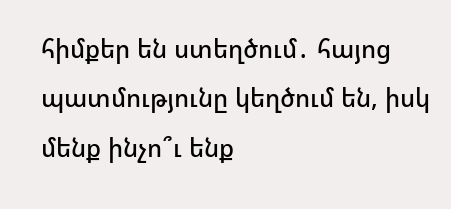հիմքեր են ստեղծում․ հայոց պատմությունը կեղծում են, իսկ մենք ինչո՞ւ ենք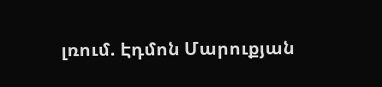լռում. Էդմոն Մարուքյան